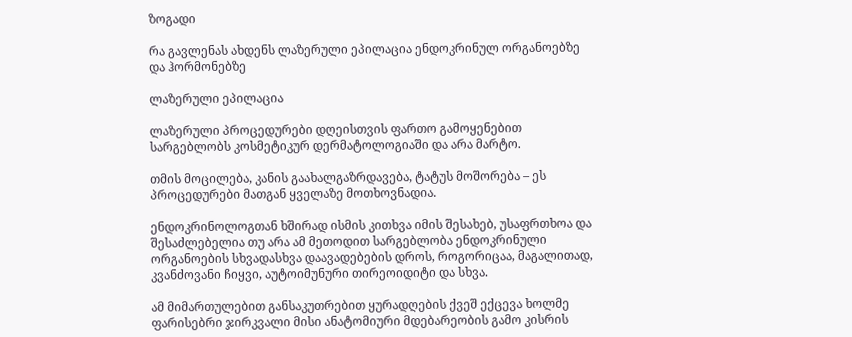ზოგადი

რა გავლენას ახდენს ლაზერული ეპილაცია ენდოკრინულ ორგანოებზე და ჰორმონებზე

ლაზერული ეპილაცია

ლაზერული პროცედურები დღეისთვის ფართო გამოყენებით სარგებლობს კოსმეტიკურ დერმატოლოგიაში და არა მარტო.

თმის მოცილება, კანის გაახალგაზრდავება, ტატუს მოშორება – ეს პროცედურები მათგან ყველაზე მოთხოვნადია.

ენდოკრინოლოგთან ხშირად ისმის კითხვა იმის შესახებ, უსაფრთხოა და შესაძლებელია თუ არა ამ მეთოდით სარგებლობა ენდოკრინული ორგანოების სხვადასხვა დაავადებების დროს, როგორიცაა, მაგალითად, კვანძოვანი ჩიყვი, აუტოიმუნური თირეოიდიტი და სხვა.

ამ მიმართულებით განსაკუთრებით ყურადღების ქვეშ ექცევა ხოლმე ფარისებრი ჯირკვალი მისი ანატომიური მდებარეობის გამო კისრის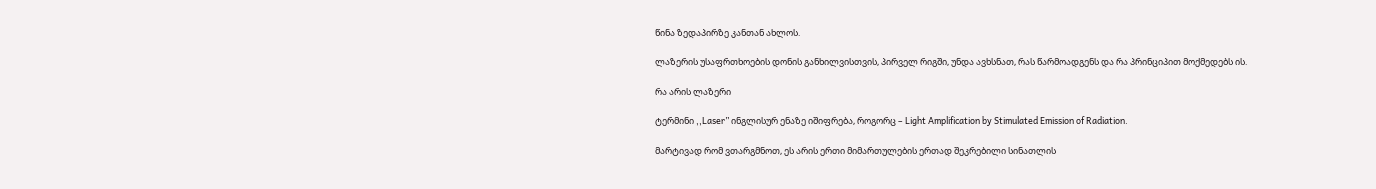წინა ზედაპირზე კანთან ახლოს.

ლაზერის უსაფრთხოების დონის განხილვისთვის, პირველ რიგში, უნდა ავხსნათ, რას წარმოადგენს და რა პრინციპით მოქმედებს ის.

რა არის ლაზერი

ტერმინი ,,Laser” ინგლისურ ენაზე იშიფრება, როგორც – Light Amplification by Stimulated Emission of Radiation.

მარტივად რომ ვთარგმნოთ, ეს არის ერთი მიმართულების ერთად შეკრებილი სინათლის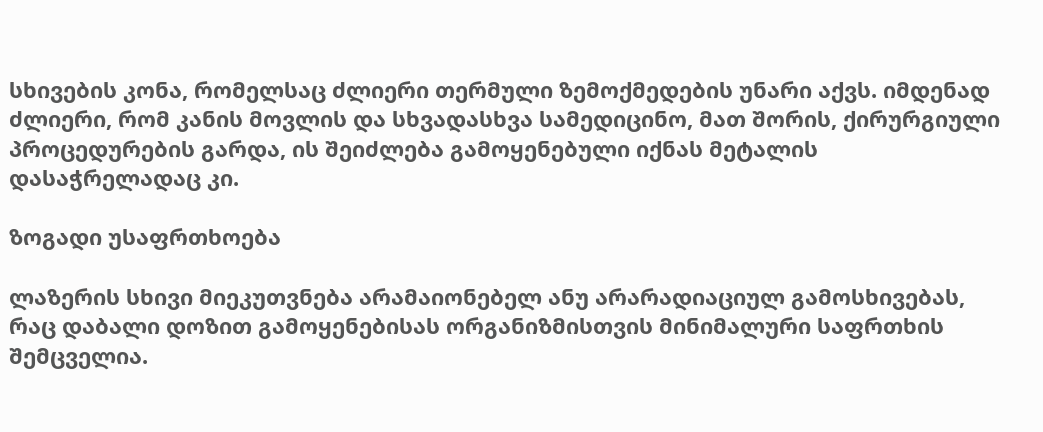სხივების კონა, რომელსაც ძლიერი თერმული ზემოქმედების უნარი აქვს. იმდენად ძლიერი, რომ კანის მოვლის და სხვადასხვა სამედიცინო, მათ შორის, ქირურგიული პროცედურების გარდა, ის შეიძლება გამოყენებული იქნას მეტალის დასაჭრელადაც კი.

ზოგადი უსაფრთხოება

ლაზერის სხივი მიეკუთვნება არამაიონებელ ანუ არარადიაციულ გამოსხივებას, რაც დაბალი დოზით გამოყენებისას ორგანიზმისთვის მინიმალური საფრთხის შემცველია.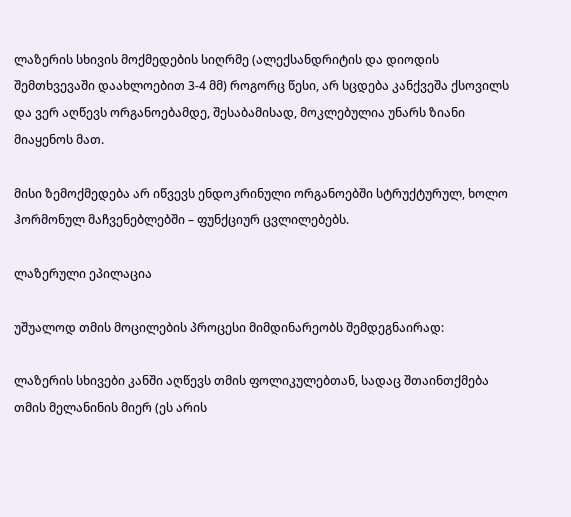ლაზერის სხივის მოქმედების სიღრმე (ალექსანდრიტის და დიოდის შემთხვევაში დაახლოებით 3-4 მმ) როგორც წესი, არ სცდება კანქვეშა ქსოვილს და ვერ აღწევს ორგანოებამდე, შესაბამისად, მოკლებულია უნარს ზიანი მიაყენოს მათ.

მისი ზემოქმედება არ იწვევს ენდოკრინული ორგანოებში სტრუქტურულ, ხოლო ჰორმონულ მაჩვენებლებში – ფუნქციურ ცვლილებებს.

ლაზერული ეპილაცია

უშუალოდ თმის მოცილების პროცესი მიმდინარეობს შემდეგნაირად:

ლაზერის სხივები კანში აღწევს თმის ფოლიკულებთან, სადაც შთაინთქმება თმის მელანინის მიერ (ეს არის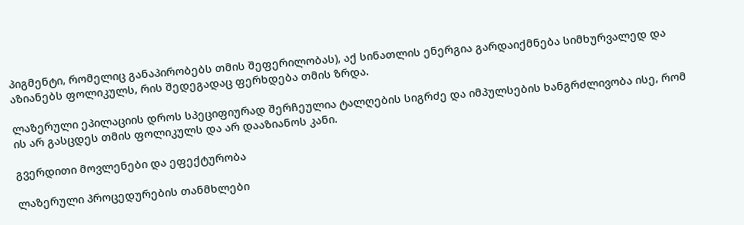პიგმენტი, რომელიც განაპირობებს თმის შეფერილობას), აქ სინათლის ენერგია გარდაიქმნება სიმხურვალედ და აზიანებს ფოლიკულს, რის შედეგადაც ფერხდება თმის ზრდა.

ლაზერული ეპილაციის დროს სპეციფიურად შერჩეულია ტალღების სიგრძე და იმპულსების ხანგრძლივობა ისე, რომ ის არ გასცდეს თმის ფოლიკულს და არ დააზიანოს კანი.

გვერდითი მოვლენები და ეფექტურობა

ლაზერული პროცედურების თანმხლები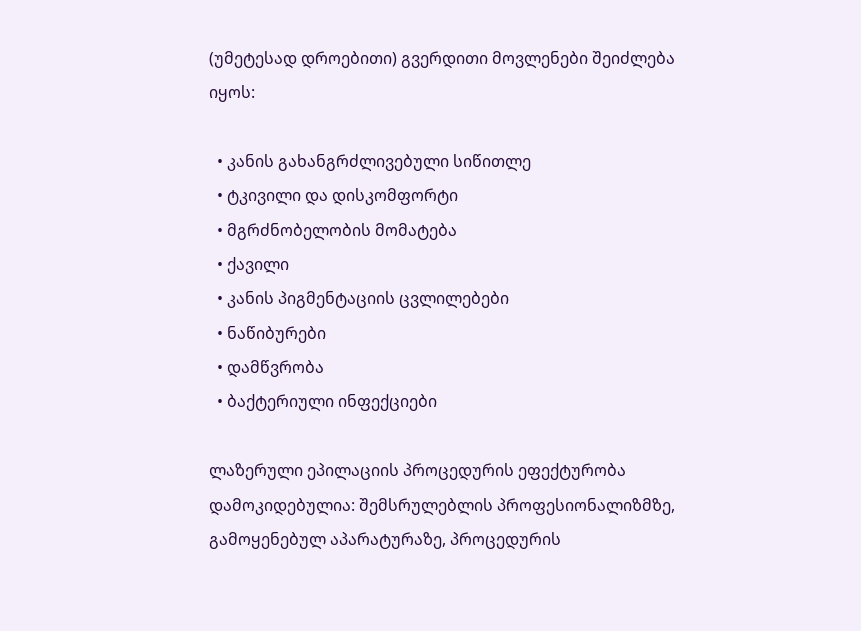(უმეტესად დროებითი) გვერდითი მოვლენები შეიძლება იყოს:

  • კანის გახანგრძლივებული სიწითლე
  • ტკივილი და დისკომფორტი
  • მგრძნობელობის მომატება
  • ქავილი
  • კანის პიგმენტაციის ცვლილებები
  • ნაწიბურები
  • დამწვრობა
  • ბაქტერიული ინფექციები

ლაზერული ეპილაციის პროცედურის ეფექტურობა დამოკიდებულია: შემსრულებლის პროფესიონალიზმზე, გამოყენებულ აპარატურაზე, პროცედურის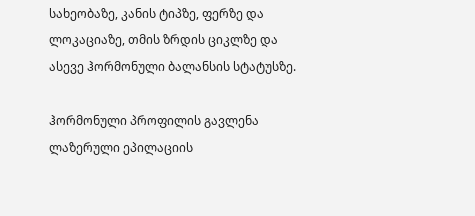სახეობაზე, კანის ტიპზე, ფერზე და ლოკაციაზე, თმის ზრდის ციკლზე და ასევე ჰორმონული ბალანსის სტატუსზე.

ჰორმონული პროფილის გავლენა ლაზერული ეპილაციის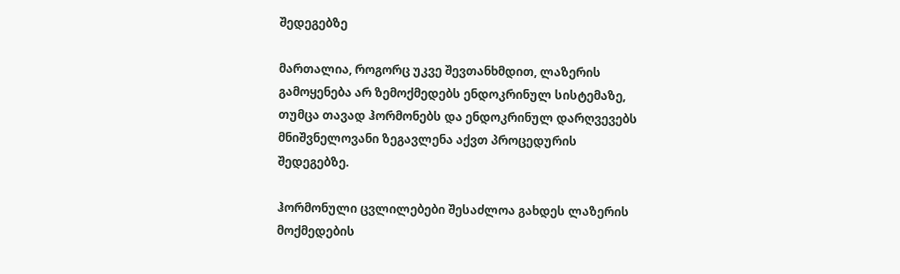შედეგებზე

მართალია, როგორც უკვე შევთანხმდით, ლაზერის გამოყენება არ ზემოქმედებს ენდოკრინულ სისტემაზე, თუმცა თავად ჰორმონებს და ენდოკრინულ დარღვევებს მნიშვნელოვანი ზეგავლენა აქვთ პროცედურის შედეგებზე.

ჰორმონული ცვლილებები შესაძლოა გახდეს ლაზერის მოქმედების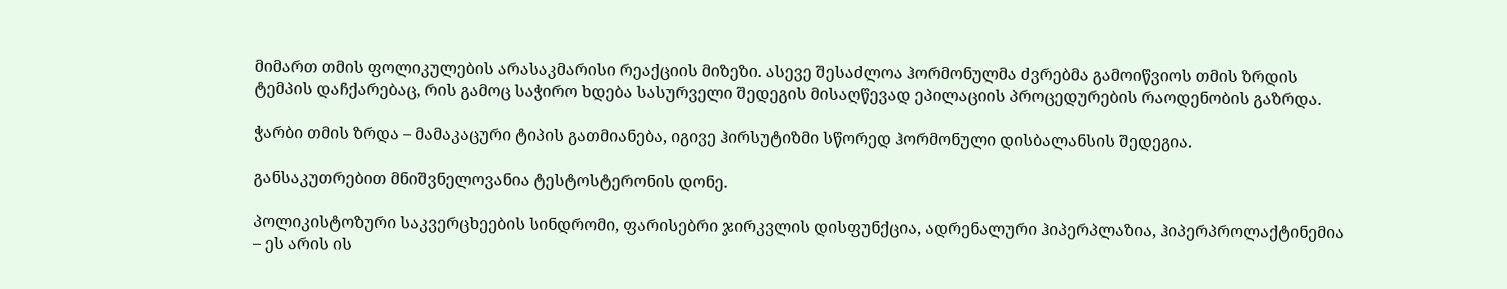მიმართ თმის ფოლიკულების არასაკმარისი რეაქციის მიზეზი. ასევე შესაძლოა ჰორმონულმა ძვრებმა გამოიწვიოს თმის ზრდის ტემპის დაჩქარებაც, რის გამოც საჭირო ხდება სასურველი შედეგის მისაღწევად ეპილაციის პროცედურების რაოდენობის გაზრდა.

ჭარბი თმის ზრდა – მამაკაცური ტიპის გათმიანება, იგივე ჰირსუტიზმი სწორედ ჰორმონული დისბალანსის შედეგია.

განსაკუთრებით მნიშვნელოვანია ტესტოსტერონის დონე.

პოლიკისტოზური საკვერცხეების სინდრომი, ფარისებრი ჯირკვლის დისფუნქცია, ადრენალური ჰიპერპლაზია, ჰიპერპროლაქტინემია – ეს არის ის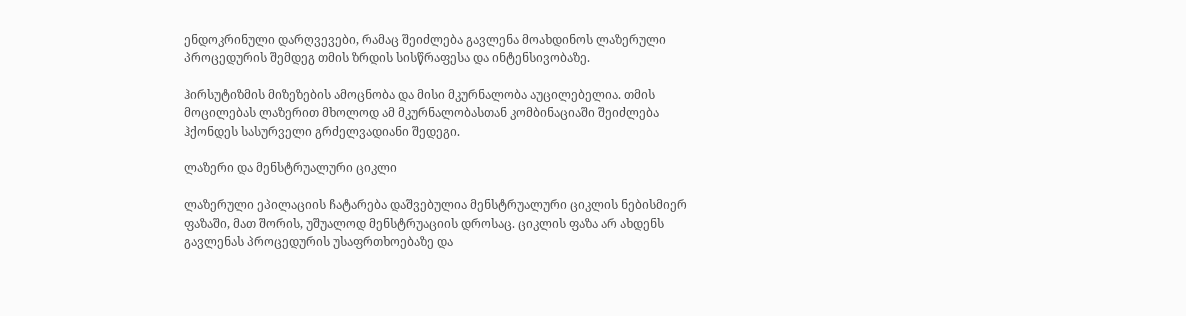ენდოკრინული დარღვევები, რამაც შეიძლება გავლენა მოახდინოს ლაზერული პროცედურის შემდეგ თმის ზრდის სისწრაფესა და ინტენსივობაზე.

ჰირსუტიზმის მიზეზების ამოცნობა და მისი მკურნალობა აუცილებელია. თმის მოცილებას ლაზერით მხოლოდ ამ მკურნალობასთან კომბინაციაში შეიძლება ჰქონდეს სასურველი გრძელვადიანი შედეგი.

ლაზერი და მენსტრუალური ციკლი

ლაზერული ეპილაციის ჩატარება დაშვებულია მენსტრუალური ციკლის ნებისმიერ ფაზაში, მათ შორის, უშუალოდ მენსტრუაციის დროსაც. ციკლის ფაზა არ ახდენს გავლენას პროცედურის უსაფრთხოებაზე და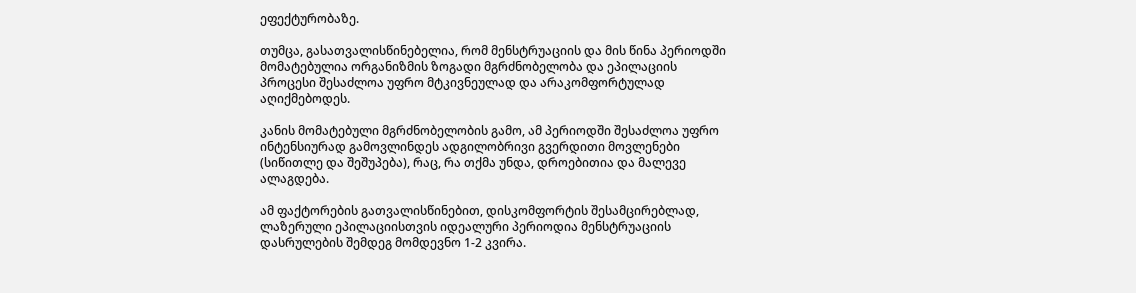ეფექტურობაზე.

თუმცა, გასათვალისწინებელია, რომ მენსტრუაციის და მის წინა პერიოდში მომატებულია ორგანიზმის ზოგადი მგრძნობელობა და ეპილაციის პროცესი შესაძლოა უფრო მტკივნეულად და არაკომფორტულად აღიქმებოდეს.

კანის მომატებული მგრძნობელობის გამო, ამ პერიოდში შესაძლოა უფრო ინტენსიურად გამოვლინდეს ადგილობრივი გვერდითი მოვლენები (სიწითლე და შეშუპება), რაც, რა თქმა უნდა, დროებითია და მალევე ალაგდება.

ამ ფაქტორების გათვალისწინებით, დისკომფორტის შესამცირებლად, ლაზერული ეპილაციისთვის იდეალური პერიოდია მენსტრუაციის დასრულების შემდეგ მომდევნო 1-2 კვირა.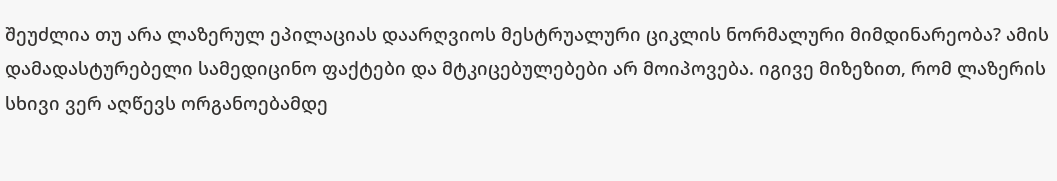შეუძლია თუ არა ლაზერულ ეპილაციას დაარღვიოს მესტრუალური ციკლის ნორმალური მიმდინარეობა? ამის დამადასტურებელი სამედიცინო ფაქტები და მტკიცებულებები არ მოიპოვება. იგივე მიზეზით, რომ ლაზერის სხივი ვერ აღწევს ორგანოებამდე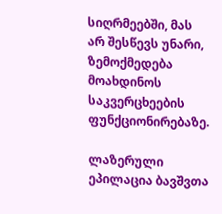სიღრმეებში, მას არ შესწევს უნარი, ზემოქმედება მოახდინოს საკვერცხეების ფუნქციონირებაზე.

ლაზერული ეპილაცია ბავშვთა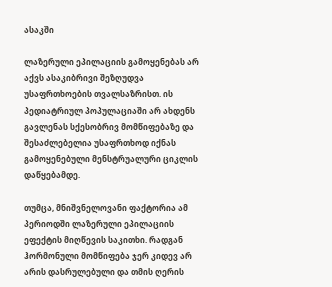ასაკში

ლაზერული ეპილაციის გამოყენებას არ აქვს ასაკიბრივი შეზღუდვა უსაფრთხოების თვალსაზრისთ. ის პედიატრიულ პოპულაციაში არ ახდენს გავლენას სქესობრივ მომწიფებაზე და შესაძლებელია უსაფრთხოდ იქნას გამოყენებული მენსტრუალური ციკლის დაწყებამდე.

თუმცა, მნიშვნელოვანი ფაქტორია ამ პერიოდში ლაზერული ეპილაციის ეფექტის მიღწევის საკითხი. რადგან ჰორმონული მომწიფება ჯერ კიდევ არ არის დასრულებული და თმის ღერის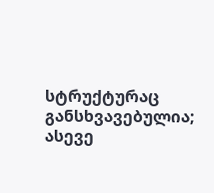სტრუქტურაც განსხვავებულია; ასევე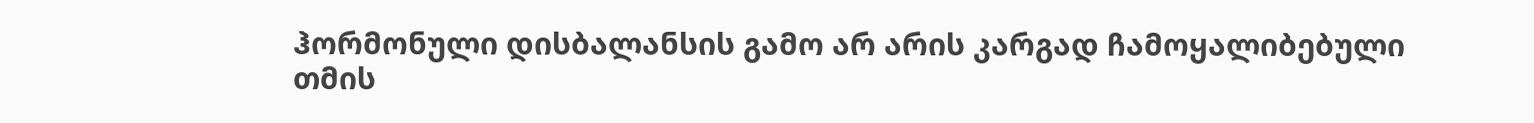ჰორმონული დისბალანსის გამო არ არის კარგად ჩამოყალიბებული თმის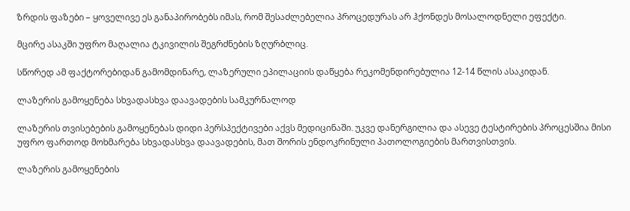ზრდის ფაზები – ყოველივე ეს განაპირობებს იმას, რომ შესაძლებელია პროცედურას არ ჰქონდეს მოსალოდნელი ეფექტი.

მცირე ასაკში უფრო მაღალია ტკივილის შეგრძნების ზღურბლიც.

სწორედ ამ ფაქტორებიდან გამომდინარე, ლაზერული ეპილაციის დაწყება რეკომენდირებულია 12-14 წლის ასაკიდან.

ლაზერის გამოყენება სხვადასხვა დაავადების სამკურნალოდ

ლაზერის თვისებების გამოყენებას დიდი პერსპექტივები აქვს მედიცინაში. უკვე დანერგილია და ასევე ტესტირების პროცესშია მისი უფრო ფართოდ მოხმარება სხვადასხვა დაავადების, მათ შორის ენდოკრინული პათოლოგიების მართვისთვის.

ლაზერის გამოყენების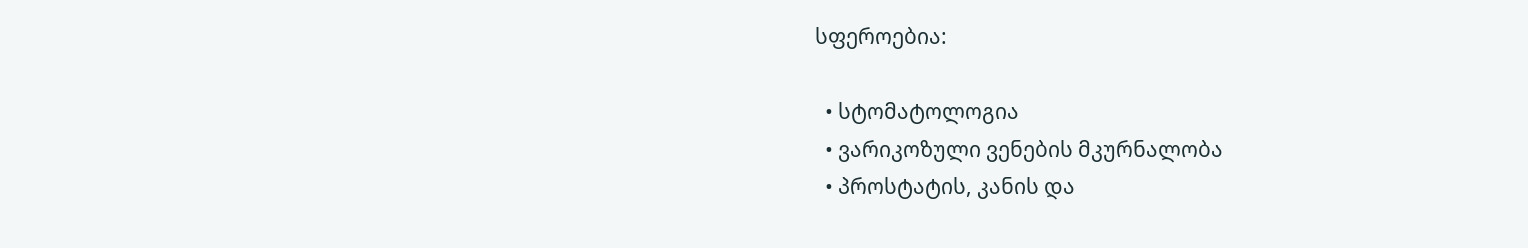სფეროებია:

  • სტომატოლოგია
  • ვარიკოზული ვენების მკურნალობა
  • პროსტატის, კანის და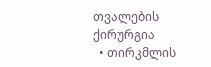თვალების ქირურგია
  • თირკმლის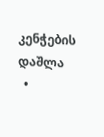კენჭების დაშლა
  •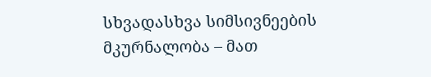სხვადასხვა სიმსივნეების მკურნალობა – მათ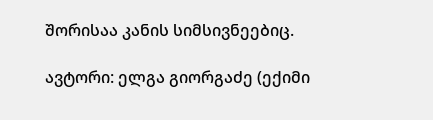შორისაა კანის სიმსივნეებიც.

ავტორი: ელგა გიორგაძე (ექიმი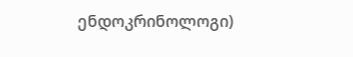ენდოკრინოლოგი)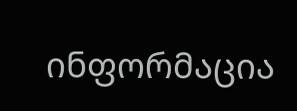ინფორმაცია